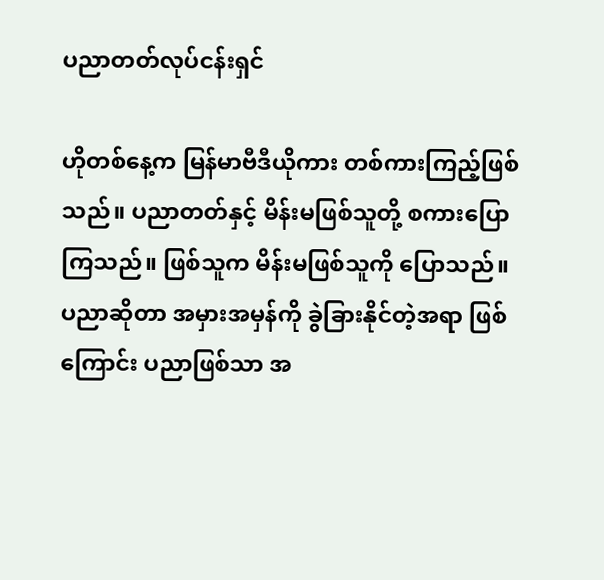ပညာတတ်လုပ်ငန်းရှင်

ဟိုတစ်နေ့က မြန်မာဗီဒီယိုကား တစ်ကားကြည့်ဖြစ်သည်။ ပညာတတ်နှင့် မိန်းမဖြစ်သူတို့ စကားပြောကြသည်။ ဖြစ်သူက မိန်းမဖြစ်သူကို ပြောသည်။ ပညာဆိုတာ အမှားအမှန်ကို ခွဲခြားနိုင်တဲ့အရာ ဖြစ်ကြောင်း ပညာဖြစ်သာ အ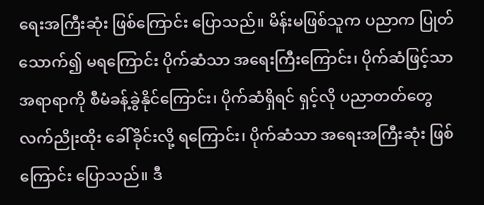ရေးအကြီးဆုံး ဖြစ်ကြောင်း ပြောသည်။ မိန်းမဖြစ်သူက ပညာက ပြုတ်သောက်၍ မရကြောင်း ပိုက်ဆံသာ အရေးကြီးကြောင်း၊ ပိုက်ဆံဖြင့်သာ အရာရာကို စီမံခန့်ခွဲနိုင်ကြောင်း၊ ပိုက်ဆံရှိရင် ရှင့်လို ပညာတတ်တွေ လက်ညိုးထိုး ခေါ်ခိုင်းလို့ ရကြောင်း၊ ပိုက်ဆံသာ အရေးအကြီးဆုံး ဖြစ်ကြောင်း ပြောသည်။ ဒီ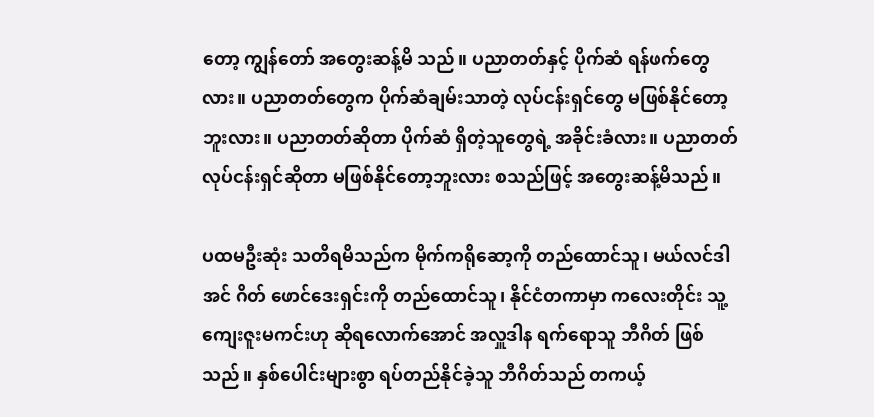တော့ ကျွန်တော် အတွေးဆန့်မိ သည်။ ပညာတတ်နှင့် ပိုက်ဆံ ရန်ဖက်တွေလား။ ပညာတတ်တွေက ပိုက်ဆံချမ်းသာတဲ့ လုပ်ငန်းရှင်တွေ မဖြစ်နိုင်တော့ဘူးလား။ ပညာတတ်ဆိုတာ ပိုက်ဆံ ရှိတဲ့သူတွေရဲ့ အခိုင်းခံလား။ ပညာတတ်လုပ်ငန်းရှင်ဆိုတာ မဖြစ်နိုင်တော့ဘူးလား စသည်ဖြင့် အတွေးဆန့်မိသည်။

ပထမဦးဆုံး သတိရမိသည်က မိုက်ကရိုဆော့ကို တည်ထောင်သူ၊ မယ်လင်ဒါအင် ဂိတ် ဖောင်ဒေးရှင်းကို တည်ထောင်သူ၊ နိုင်ငံတကာမှာ ကလေးတိုင်း သူ့ကျေးဇူးမကင်းဟု ဆိုရလောက်အောင် အလှူဒါန ရက်ရောသူ ဘီဂိတ် ဖြစ်သည်။ နှစ်ပေါင်းများစွာ ရပ်တည်နိုင်ခဲ့သူ ဘီဂိတ်သည် တကယ့်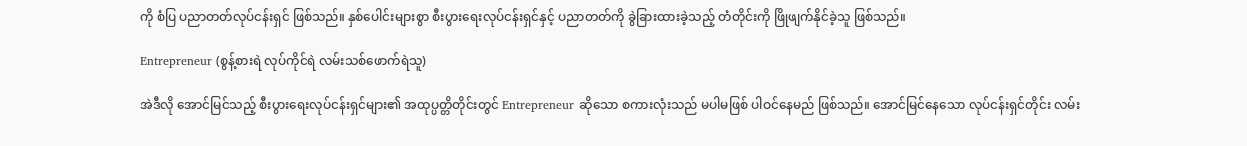ကို စံပြ ပညာတတ်လုပ်ငန်းရှင် ဖြစ်သည်။ နှစ်ပေါင်းများစွာ စီးပွားရေးလုပ်ငန်းရှင်နှင့် ပညာတတ်ကို ခွဲခြားထားခဲ့သည့် တံတိုင်းကို ဖြိုဖျက်နိုင်ခဲ့သူ ဖြစ်သည်။

Entrepreneur (စွန့်စားရဲ လုပ်ကိုင်ရဲ လမ်းသစ်ဖောက်ရဲသူ)

အဲဒီလို အောင်မြင်သည့် စီးပွားရေးလုပ်ငန်းရှင်များ၏ အထုပ္ပတ္တိတိုင်းတွင် Entrepreneur ဆိုသော စကားလုံးသည် မပါမဖြစ် ပါဝင်နေမည် ဖြစ်သည်။ အောင်မြင်နေသော လုပ်ငန်းရှင်တိုင်း လမ်း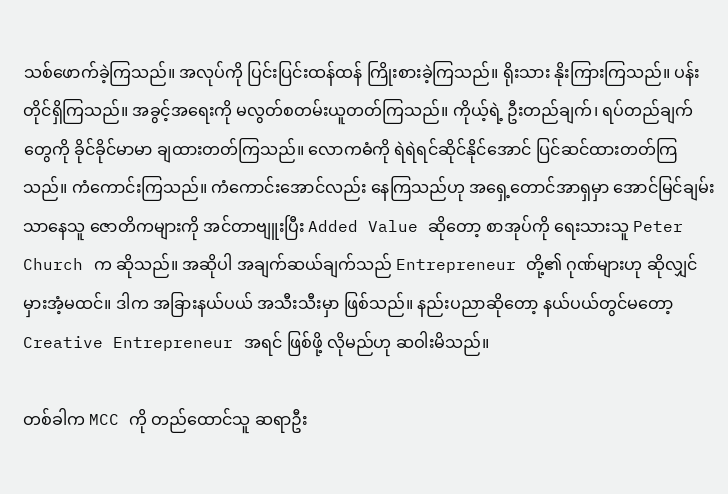သစ်ဖောက်ခဲ့ကြသည်။ အလုပ်ကို ပြင်းပြင်းထန်ထန် ကြိုးစားခဲ့ကြသည်။ ရိုးသား နိုးကြားကြသည်။ ပန်းတိုင်ရှိကြသည်။ အခွင့်အရေးကို မလွတ်စတမ်းယူတတ်ကြသည်။ ကိုယ့်ရဲ့ ဦးတည်ချက်၊ ရပ်တည်ချက်တွေကို ခိုင်ခိုင်မာမာ ချထားတတ်ကြသည်။ လောကဓံကို ရဲရဲရင်ဆိုင်နိုင်အောင် ပြင်ဆင်ထားတတ်ကြသည်။ ကံကောင်းကြသည်။ ကံကောင်းအောင်လည်း နေကြသည်ဟု အရှေ့တောင်အာရှမှာ အောင်မြင်ချမ်းသာနေသူ ဇောတိကများကို အင်တာဗျူးပြီး Added Value ဆိုတော့ စာအုပ်ကို ရေးသားသူ Peter Church က ဆိုသည်။ အဆိုပါ အချက်ဆယ်ချက်သည် Entrepreneur တို့၏ ဂုဏ်များဟု ဆိုလျှင် မှားအံ့မထင်။ ဒါက အခြားနယ်ပယ် အသီးသီးမှာ ဖြစ်သည်။ နည်းပညာဆိုတော့ နယ်ပယ်တွင်မတော့ Creative Entrepreneur အရင် ဖြစ်ဖို့ လိုမည်ဟု ဆဝါးမိသည်။

တစ်ခါက MCC ကို တည်ထောင်သူ ဆရာဦး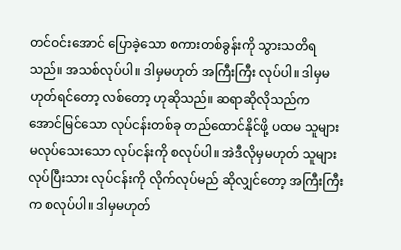တင်ဝင်းအောင် ပြောခဲ့သော စကားတစ်ခွန်းကို သွားသတိရသည်။ အသစ်လုပ်ပါ။ ဒါမှမဟုတ် အကြီးကြီး လုပ်ပါ။ ဒါမှမဟုတ်ရင်တော့ လစ်တော့ ဟုဆိုသည်။ ဆရာဆိုလိုသည်က အောင်မြင်သော လုပ်ငန်းတစ်ခု တည်ထောင်နိုင်ဖို့ ပထမ သူများမလုပ်သေးသော လုပ်ငန်းကို စလုပ်ပါ။ အဲဒီလိုမှမဟုတ် သူများလုပ်ပြီးသား လုပ်ငန်းကို လိုက်လုပ်မည် ဆိုလျှင်တော့ အကြီးကြီးက စလုပ်ပါ။ ဒါမှမဟုတ်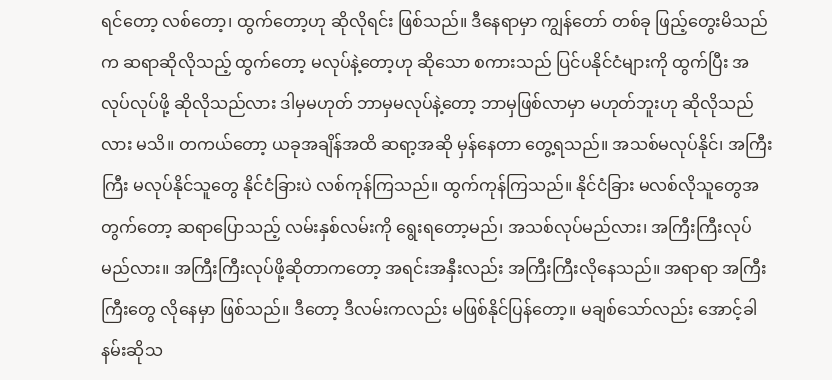ရင်တော့ လစ်တော့၊ ထွက်တော့ဟု ဆိုလိုရင်း ဖြစ်သည်။ ဒီနေရာမှာ ကျွန်တော် တစ်ခု ဖြည့်တွေးမိသည်က ဆရာဆိုလိုသည့် ထွက်တော့ မလုပ်နဲ့တော့ဟု ဆိုသော စကားသည် ပြင်ပနိုင်ငံများကို ထွက်ပြီး အလုပ်လုပ်ဖို့ ဆိုလိုသည်လား ဒါမှမဟုတ် ဘာမှမလုပ်နဲ့တော့ ဘာမှဖြစ်လာမှာ မဟုတ်ဘူးဟု ဆိုလိုသည်လား မသိ။ တကယ်တော့ ယခုအချိန်အထိ ဆရာ့အဆို မှန်နေတာ တွေ့ရသည်။ အသစ်မလုပ်နိုင်၊ အကြီးကြီး မလုပ်နိုင်သူတွေ နိုင်ငံခြားပဲ လစ်ကုန်ကြသည်။ ထွက်ကုန်ကြသည်။ နိုင်ငံခြား မလစ်လိုသူတွေအတွက်တော့ ဆရာပြောသည့် လမ်းနှစ်လမ်းကို ရွေးရတော့မည်၊ အသစ်လုပ်မည်လား၊ အကြီးကြီးလုပ်မည်လား။ အကြီးကြီးလုပ်ဖို့ဆိုတာကတော့ အရင်းအနှီးလည်း အကြီးကြီးလိုနေသည်။ အရာရာ အကြီးကြီးတွေ လိုနေမှာ ဖြစ်သည်။ ဒီတော့ ဒီလမ်းကလည်း မဖြစ်နိုင်ပြန်တော့။ မချစ်သော်လည်း အောင့်ခါနမ်းဆိုသ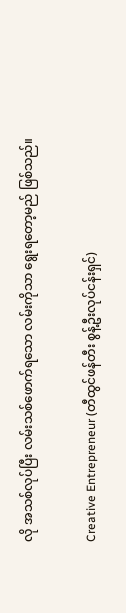လို အသစ်လုပ်ပြီး လမ်းသစ်ဖောက်ရသော လမ်းကိုသာ ရွေးရတော့မည် ဖြစ်သည်။

Creative Entrepreneur (တီထွင်ဖန်တီး စွန့်ဦးလုပ်ငန်းရှင်)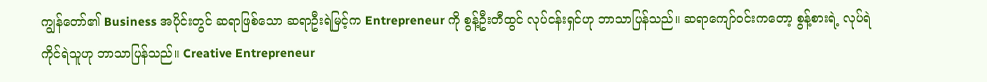ကျွန်တော်၏ Business အပိုင်းတွင် ဆရာဖြစ်သော ဆရာဦးရဲမြင့်က Entrepreneur ကို စွန့်ဦးတီထွင် လုပ်ငန်းရှင်ဟု ဘာသာပြန်သည်။ ဆရာကျော်ဝင်းကတော့ စွန့်စားရဲ့ လုပ်ရဲကိုင်ရဲသူဟု ဘာသာပြန်သည်။ Creative Entrepreneur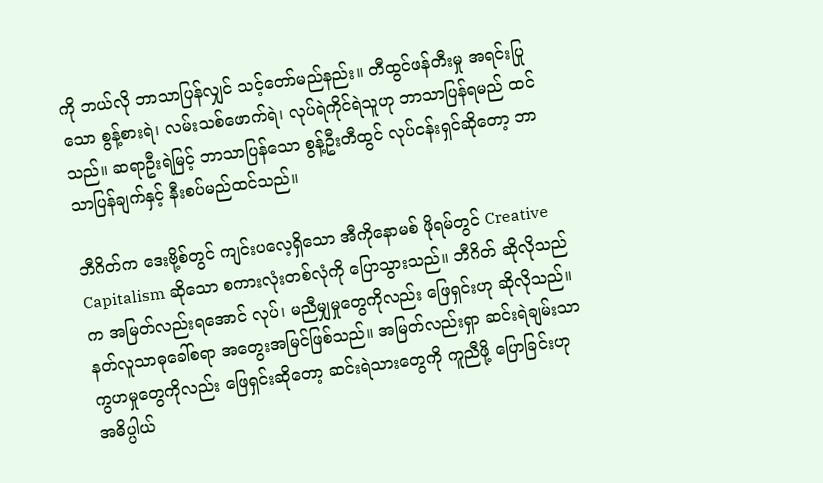ကို ဘယ်လို ဘာသာပြန်လျှင် သင့်တော်မည်နည်း။ တီထွင်ဖန်တီးမှု အရင်းပြုသော စွန့်စားရဲ၊ လမ်းသစ်ဖောက်ရဲ၊ လုပ်ရဲကိုင်ရဲသူဟု ဘာသာပြန်ရမည် ထင်သည်။ ဆရာဦးရဲမြင့် ဘာသာပြန်သော စွန့်ဦးတီထွင် လုပ်ငန်းရှင်ဆိုတော့ ဘာသာပြန်ချက်နှင့် နီးစပ်မည်ထင်သည်။

ဘီဂိတ်က ဒေးဗို့စ်တွင် ကျင်းပလေ့ရှိသော အီကိုနောမစ် ဖိုရမ်တွင် Creative Capitalism ဆိုသော စကားလုံးတစ်လုံကို ပြောသွားသည်။ ဘီဂိတ် ဆိုလိုသည်က အမြတ်လည်းရအောင် လုပ်၊ မညီမျှမှုတွေကိုလည်း ဖြေရှင်းဟု ဆိုလိုသည်။ နတ်လူသာဓုခေါ်စရာ အတွေးအမြင်ဖြစ်သည်။ အမြတ်လည်းရှာ ဆင်းရဲချမ်းသာ ကွဟမှုတွေကိုလည်း ဖြေရှင်းဆိုတော့ ဆင်းရဲသားတွေကို ကူညီဖို့ ပြောခြင်းဟု အဓိပ္ပါယ်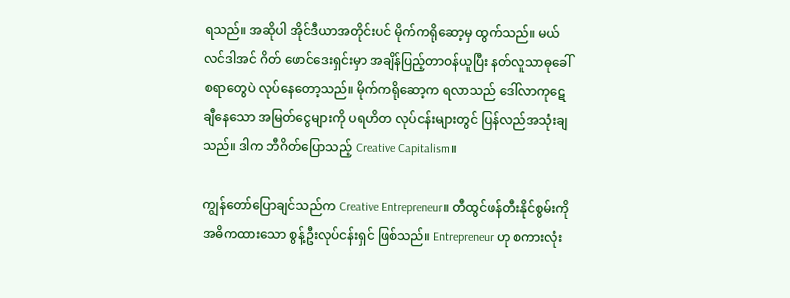ရသည်။ အဆိုပါ အိုင်ဒီယာအတိုင်းပင် မိုက်ကရိုဆော့မှ ထွက်သည်။ မယ်လင်ဒါအင် ဂိတ် ဖောင်ဒေးရှင်းမှာ အချိန်ပြည့်တာဝန်ယူပြီး နတ်လူသာဓုခေါ် စရာတွေပဲ လုပ်နေတော့သည်။ မိုက်ကရိုဆော့က ရလာသည် ဒေါ်လာကုဋေချီနေသော အမြတ်ငွေများကို ပရဟိတ လုပ်ငန်းများတွင် ပြန်လည်အသုံးချသည်။ ဒါက ဘီဂိတ်ပြောသည့် Creative Capitalism။

ကျွန်တော်ပြောချင်သည်က Creative Entrepreneur။ တီထွင်ဖန်တီးနိုင်စွမ်းကိုအဓိကထားသော စွန့်ဦးလုပ်ငန်းရှင် ဖြစ်သည်။ Entrepreneur ဟု စကားလုံး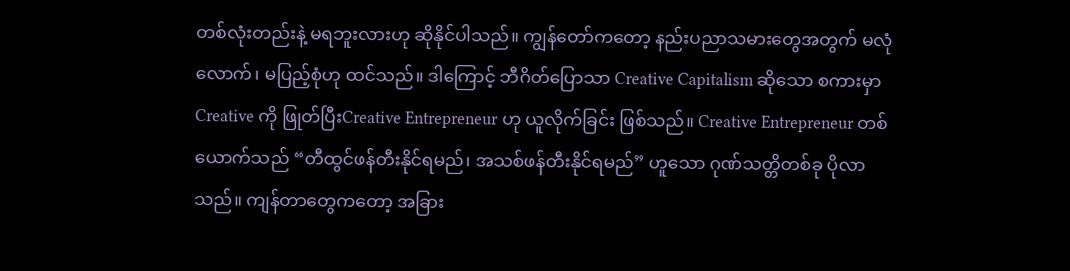တစ်လုံးတည်းနဲ့ မရဘူးလားဟု ဆိုနိုင်ပါသည်။ ကျွန်တော်ကတော့ နည်းပညာသမားတွေအတွက် မလုံလောက်၊ မပြည့်စုံဟု ထင်သည်။ ဒါကြောင့် ဘီဂိတ်ပြောသာ Creative Capitalism ဆိုသော စကားမှာ Creative ကို ဖြုတ်ပြီးCreative Entrepreneur ဟု ယူလိုက်ခြင်း ဖြစ်သည်။ Creative Entrepreneur တစ်ယောက်သည် “တီထွင်ဖန်တီးနိုင်ရမည်၊ အသစ်ဖန်တီးနိုင်ရမည်” ဟူသော ဂုဏ်သတ္တိတစ်ခု ပိုလာသည်။ ကျန်တာတွေကတော့ အခြား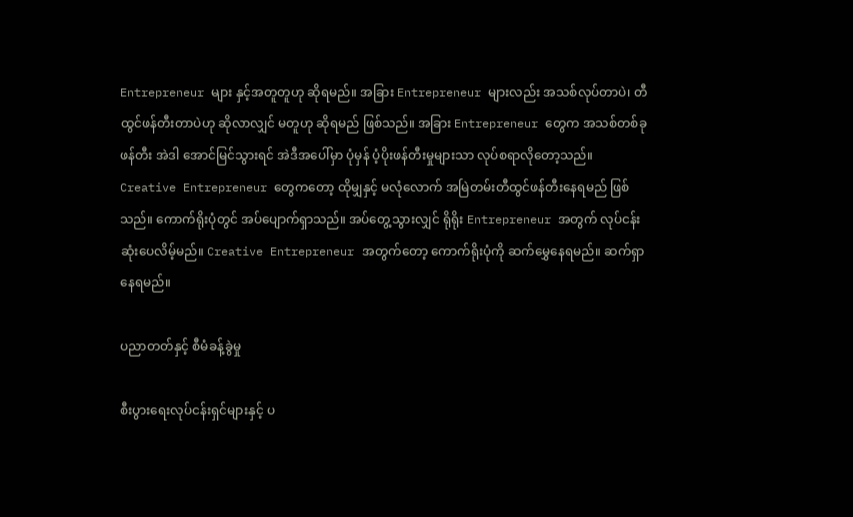Entrepreneur များ နှင့်အတူတူဟု ဆိုရမည်။ အခြား Entrepreneur များလည်း အသစ်လုပ်တာပဲ၊ တီထွင်ဖန်တီးတာပဲဟု ဆိုလာလျှင် မတူဟု ဆိုရမည် ဖြစ်သည်။ အခြား Entrepreneur တွေက အသစ်တစ်ခု ဖန်တီး အဲဒါ အောင်မြင်သွားရင် အဲဒီအပေါ်မှာ ပုံမှန် ပံ့ပိုးဖန်တီးမှုများသာ လုပ်စရာလိုတော့သည်။ Creative Entrepreneur တွေကတော့ ထိုမျှနှင့် မလုံလောက် အမြဲတမ်းတီထွင်ဖန်တီးနေရမည် ဖြစ်သည်။ ကောက်ရိုးပုံတွင် အပ်ပျောက်ရှာသည်။ အပ်တွေ့သွားလျှင် ရိုရိုး Entrepreneur အတွက် လုပ်ငန်းဆုံးပေလိမ့်မည်။ Creative Entrepreneur အတွက်တော့ ကောက်ရိုးပုံကို ဆက်မွှေနေရမည်။ ဆက်ရှာနေရမည်။

ပညာတတ်နှင့် စီမံခန့်ခွဲမှု

စီးပွားရေးလုပ်ငန်းရှင်များနှင့် ပ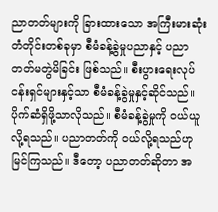ညာတတ်များကို ခြားထားသော အကြီးမားဆုံး တံတိုင်းတစ်ခုမှာ စီမံခန့်ခွဲမှုပညာနှင့် ပညာတတ်မတွဲမိခြင်း ဖြစ်သည်။ စီးပွားရေးလုပ်ငန်းရှင်များနှင့်သာ စီမံခန့်ခွဲမှုနှင့်ဆိုင်သည်။ ပိုက်ဆံရှိဖို့သာလိုသည်။ စီမံခန့်ခွဲမှုကို ဝယ်ယူလို့ရသည်။ ပညာတတ်ကို ဝယ်လို့ရသည်ဟု မြင်ကြသည်။ ဒီတော့ ပညာတတ်ဆိုတာ အ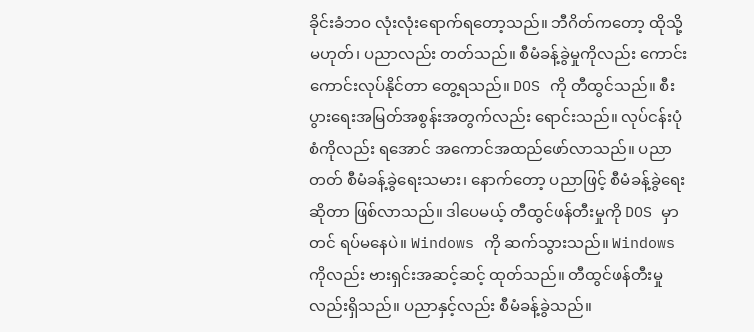ခိုင်းခံဘဝ လုံးလုံးရောက်ရတော့သည်။ ဘီဂိတ်ကတော့ ထိုသို့မဟုတ်၊ ပညာလည်း တတ်သည်။ စီမံခန့်ခွဲမှုကိုလည်း ကောင်းကောင်းလုပ်နိုင်တာ တွေ့ရသည်။ DOS ကို တီထွင်သည်။ စီးပွားရေးအမြတ်အစွန်းအတွက်လည်း ရောင်းသည်။ လုပ်ငန်းပုံစံကိုလည်း ရအောင် အကောင်အထည်ဖော်လာသည်။ ပညာတတ် စီမံခန့်ခွဲရေးသမား၊ နောက်တော့ ပညာဖြင့် စီမံခန့်ခွဲရေးဆိုတာ ဖြစ်လာသည်။ ဒါပေမယ့် တီထွင်ဖန်တီးမှုကို DOS မှာတင် ရပ်မနေပဲ။ Windows ကို ဆက်သွားသည်။ Windows ကိုလည်း ဗားရှင်းအဆင့်ဆင့် ထုတ်သည်။ တီထွင်ဖန်တီးမှုလည်းရှိသည်။ ပညာနှင့်လည်း စီမံခန့်ခွဲသည်။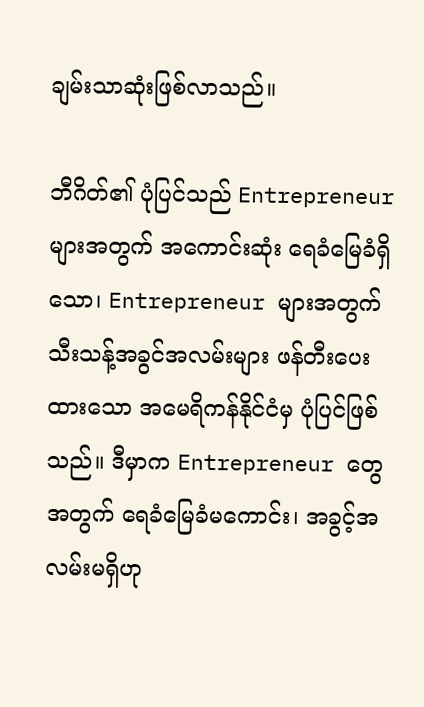ချမ်းသာဆုံးဖြစ်လာသည်။

ဘီဂိတ်၏ ပုံပြင်သည် Entrepreneur များအတွက် အကောင်းဆုံး ရေခံမြေခံရှိသော၊ Entrepreneur များအတွက် သီးသန့်အခွင်အလမ်းများ ဖန်တီးပေးထားသော အမေရိကန်နိုင်ငံမှ ပုံပြင်ဖြစ်သည်။ ဒီမှာက Entrepreneur တွေအတွက် ရေခံမြေခံမကောင်း၊ အခွင့်အလမ်းမရှိဟု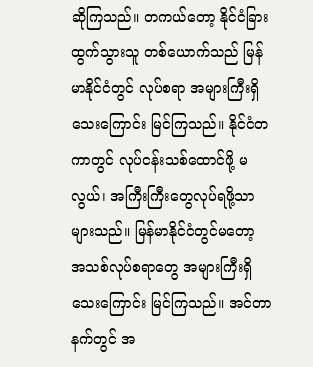ဆိုကြသည်။ တကယ်တော့ နိုင်ငံခြားထွက်သွားသူ တစ်ယောက်သည် မြန်မာနိုင်ငံတွင် လုပ်စရာ အများကြီးရှိသေးကြောင်း မြင်ကြသည်။ နိုင်ငံတကာတွင် လုပ်ငန်းသစ်ထောင်ဖို့ မလွယ်၊ အကြီးကြီးတွေလုပ်ရဖို့သာ များသည်။ မြန်မာနိုင်ငံတွင်မတော့ အသစ်လုပ်စရာတွေ အများကြီးရှိသေးကြောင်း မြင်ကြသည်။ အင်တာနက်တွင် အ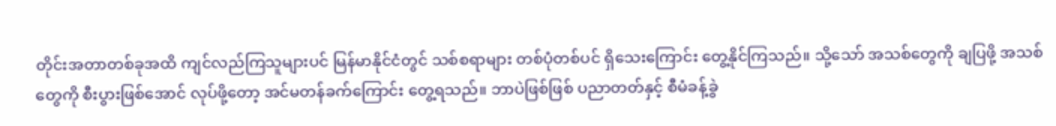တိုင်းအတာတစ်ခုအထိ ကျင်လည်ကြသူများပင် မြန်မာနိုင်ငံတွင် သစ်စရာများ တစ်ပုံတစ်ပင် ရှိသေးကြောင်း တွေ့နိုင်ကြသည်။ သို့သော် အသစ်တွေကို ချပြဖို့ အသစ်တွေကို စီးပွားဖြစ်အောင် လုပ်ဖို့တော့ အင်မတန်ခက်ကြောင်း တွေ့ရသည်။ ဘာပဲဖြစ်ဖြစ် ပညာတတ်နှင့် စီမံခန့်ခွဲ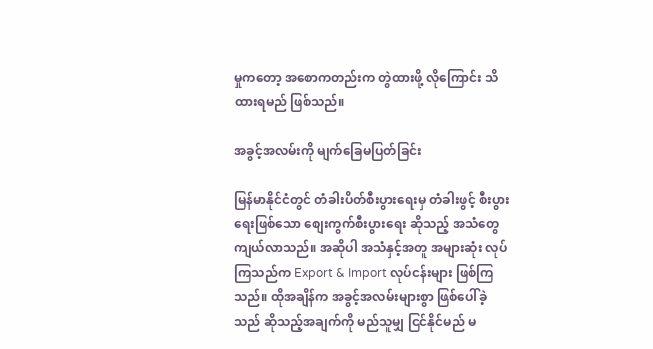မှုကတော့ အစောကတည်းက တွဲထားဖို့ လိုကြောင်း သိထားရမည် ဖြစ်သည်။

အခွင့်အလမ်းကို မျက်ခြေမပြတ်ခြင်း

မြန်မာနိုင်ငံတွင် တံခါးပိတ်စီးပွားရေးမှ တံခါးဖွင့် စီးပွားရေးဖြစ်သော စျေးကွက်စီးပွားရေး ဆိုသည့် အသံတွေကျယ်လာသည်။ အဆိုပါ အသံနှင့်အတူ အများဆုံး လုပ်ကြသည်က Export & Import လုပ်ငန်းများ ဖြစ်ကြသည်။ ထိုအချိန်က အခွင့်အလမ်းများစွာ ဖြစ်ပေါ်ခဲ့သည် ဆိုသည့်အချက်ကို မည်သူမျှ ငြင်နိုင်မည် မ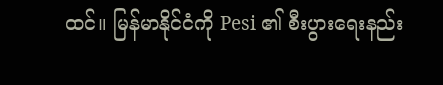ထင်။ မြန်မာနိုင်ငံကို Pesi ၏ စီးပွားရေးနည်း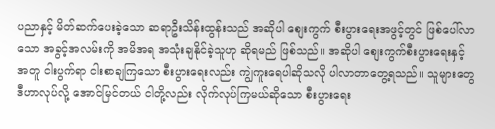ပညာနှင့် မိတ်ဆက်ပေးခဲ့သော ဆရာဦးသိန်းထွန်းသည် အဆိုပါ စျေးကွက် စီးပွားရေးအဖွင့်တွင် ဖြစ်ပေါ်လာသော အခွင့်အလမ်းကို အမိအရ အသုံးချနိုင်ခဲ့သူဟု ဆိုရမည် ဖြစ်သည်။ အဆိုပါ စျေးကွက်စီးပွားရေးနှင့်အတူ ငါးပွက်ရာ ငါးစာချကြသော စီးပွားရေးလည်း ကျွဲကူးရေပါဆိုသလို ပါလာတာတွေ့ရသည်။ သူများတွေ ဒီဟာလုပ်လို့ အောင်မြင်တယ် ငါတို့လည်း လိုက်လုပ်ကြမယ်ဆိုသော စီးပွားရေး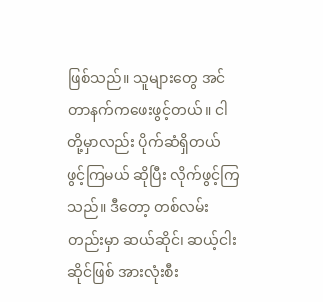ဖြစ်သည်။ သူများတွေ အင်တာနက်ကဖေးဖွင့်တယ်။ ငါတို့မှာလည်း ပိုက်ဆံရှိတယ် ဖွင့်ကြမယ် ဆိုပြီး လိုက်ဖွင့်ကြသည်။ ဒီတော့ တစ်လမ်းတည်းမှာ ဆယ်ဆိုင်၊ ဆယ့်ငါးဆိုင်ဖြစ် အားလုံးစီး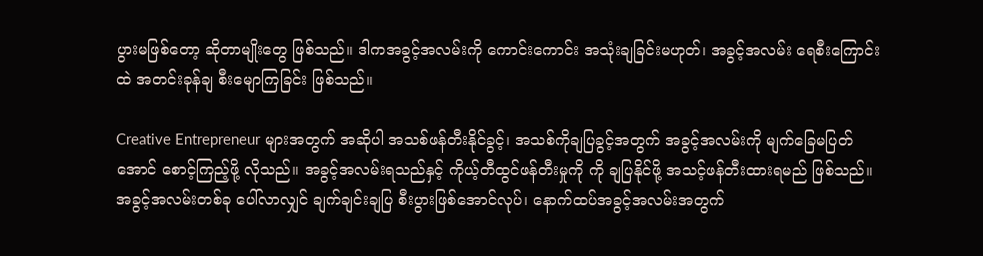ပွားမဖြစ်တော့ ဆိုတာမျိုးတွေ ဖြစ်သည်။ ဒါကအခွင့်အလမ်းကို ကောင်းကောင်း အသုံးချခြင်းမဟုတ်၊ အခွင့်အလမ်း ရေစီးကြောင်းထဲ အတင်းခုန်ချ စီးမျောကြခြင်း ဖြစ်သည်။

Creative Entrepreneur များအတွက် အဆိုပါ အသစ်ဖန်တီးနိုင်ခွင့်၊ အသစ်ကိုချပြခွင့်အတွက် အခွင့်အလမ်းကို မျက်ခြေမပြတ်အောင် စောင့်ကြည့်ဖို့ လိုသည်။ အခွင့်အလမ်းရသည်နှင့် ကိုယ့်တီထွင်ဖန်တီးမှုကို ကို ချပြနိုင်ဖို့ အသင့်ဖန်တီးထားရမည် ဖြစ်သည်။ အခွင့်အလမ်းတစ်ခု ပေါ်လာလျှင် ချက်ချင်းချပြ စီးပွားဖြစ်အောင်လုပ်၊ နောက်ထပ်အခွင့်အလမ်းအတွက်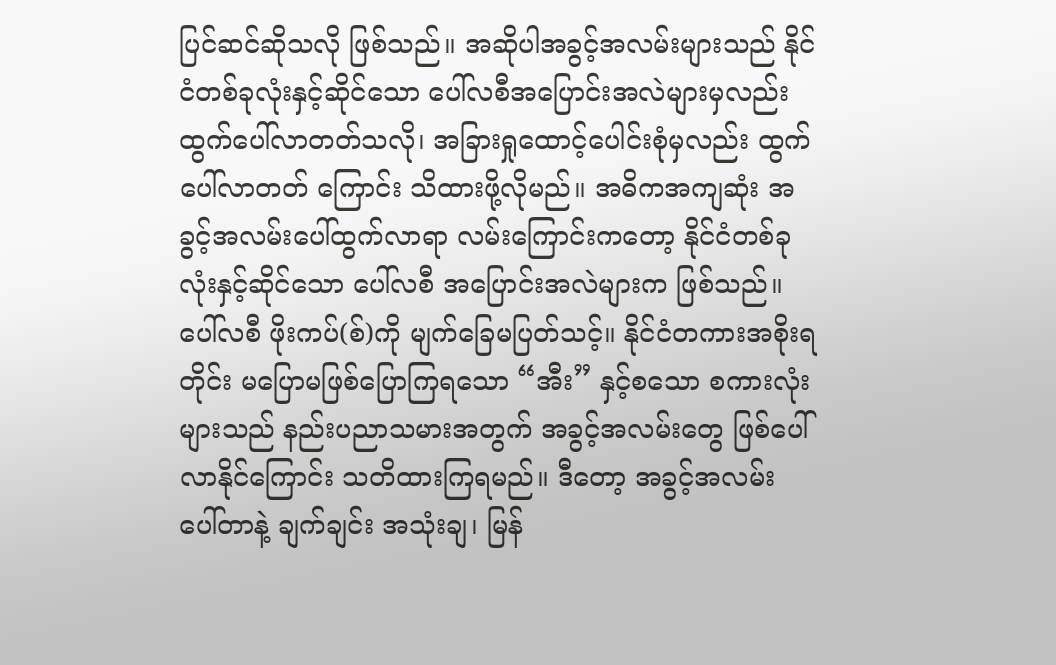ပြင်ဆင်ဆိုသလို ဖြစ်သည်။ အဆိုပါအခွင့်အလမ်းများသည် နိုင်ငံတစ်ခုလုံးနှင့်ဆိုင်သော ပေါ်လစီအပြောင်းအလဲများမှလည်း ထွက်ပေါ်လာတတ်သလို၊ အခြားရှုထောင့်ပေါင်းစုံမှလည်း ထွက်ပေါ်လာတတ် ကြောင်း သိထားဖို့လိုမည်။ အဓိကအကျဆုံး အခွင့်အလမ်းပေါ်ထွက်လာရာ လမ်းကြောင်းကတော့ နိုင်ငံတစ်ခုလုံးနှင့်ဆိုင်သော ပေါ်လစီ အပြောင်းအလဲများက ဖြစ်သည်။ ပေါ်လစီ ဖိုးကပ်(စ်)ကို မျက်ခြေမပြတ်သင့်။ နိုင်ငံတကားအစိုးရတိုင်း မပြောမဖြစ်ပြောကြရသော “အီး” နှင့်စသော စကားလုံးများသည် နည်းပညာသမားအတွက် အခွင့်အလမ်းတွေ ဖြစ်ပေါ် လာနိုင်ကြောင်း သတိထားကြရမည်။ ဒီတော့ အခွင့်အလမ်း ပေါ်တာနဲ့ ချက်ချင်း အသုံးချ၊ မြန်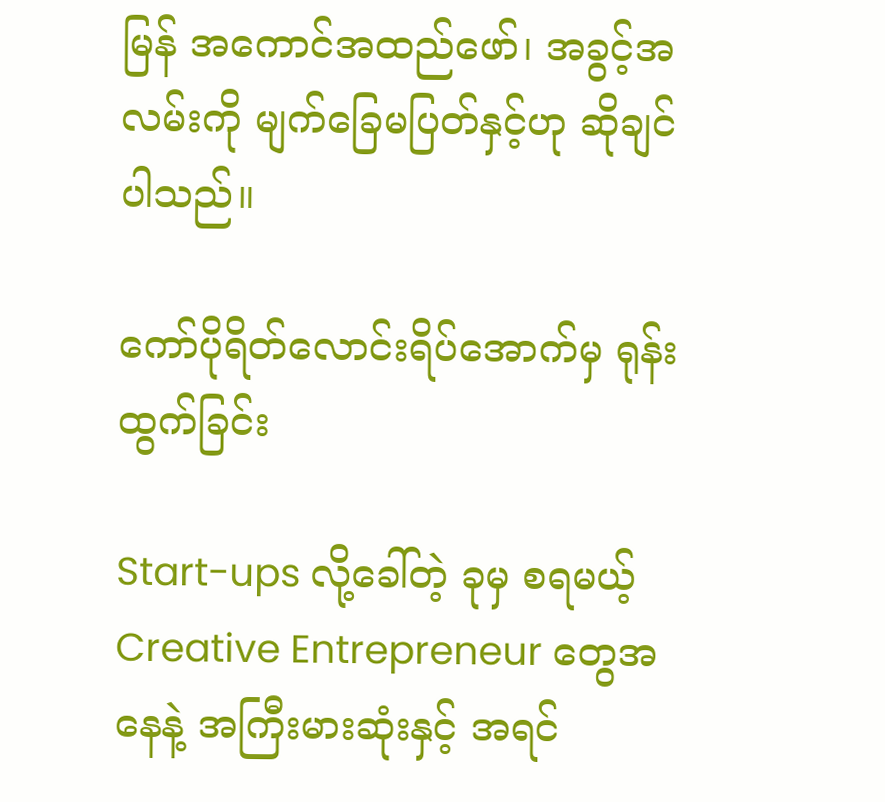မြန် အကောင်အထည်ဖော်၊ အခွင့်အလမ်းကို မျက်ခြေမပြတ်နှင့်ဟု ဆိုချင်ပါသည်။

ကော်ပိုရိတ်လောင်းရိပ်အောက်မှ ရုန်းထွက်ခြင်း

Start-ups လို့ခေါ်တဲ့ ခုမှ စရမယ့် Creative Entrepreneur တွေအနေနဲ့ အကြီးမားဆုံးနှင့် အရင်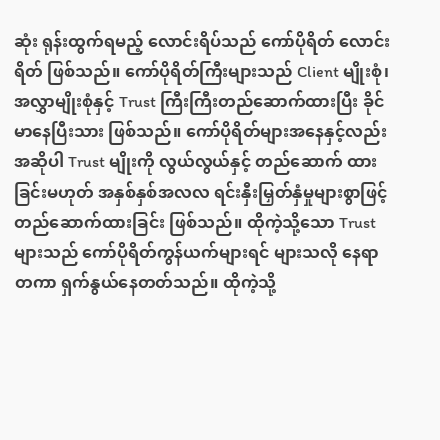ဆုံး ရုန်းထွက်ရမည့် လောင်းရိပ်သည် ကော်ပိုရိတ် လောင်းရိတ် ဖြစ်သည်။ ကော်ပိုရိတ်ကြီးများသည် Client မျိုးစုံ၊ အလွှာမျိုးစုံနှင့် Trust ကြီးကြီးတည်ဆောက်ထားပြီး ခိုင်မာနေပြီးသား ဖြစ်သည်။ ကော်ပိုရိတ်များအနေနှင့်လည်း အဆိုပါ Trust မျိုးကို လွယ်လွယ်နှင့် တည်ဆောက် ထားခြင်းမဟုတ် အနှစ်နှစ်အလလ ရင်းနှီးမြှတ်နှံမှုများစွာဖြင့် တည်ဆောက်ထားခြင်း ဖြစ်သည်။ ထိုကဲ့သို့သော Trust များသည် ကော်ပိုရိတ်ကွန်ယက်များရင် များသလို နေရာတကာ ရှက်နွယ်နေတတ်သည်။ ထိုကဲ့သို့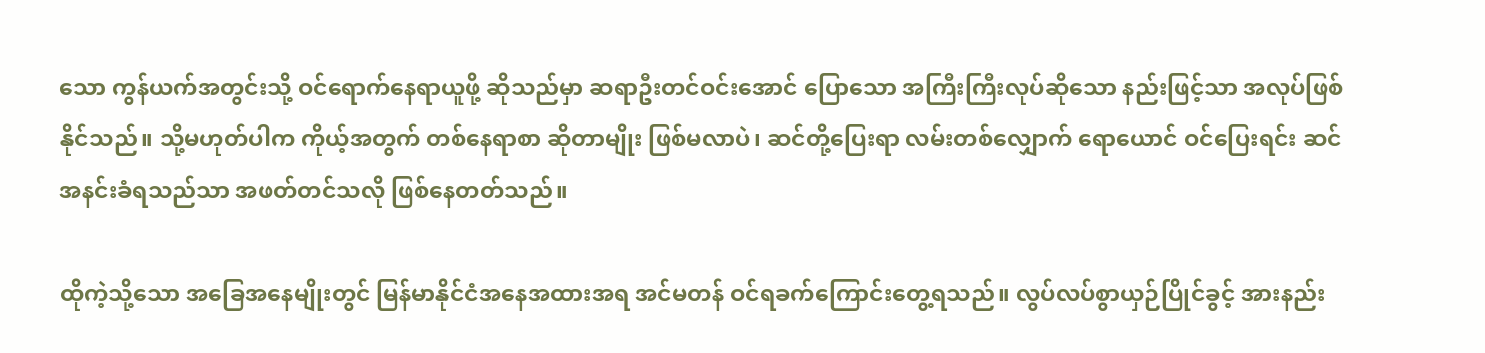သော ကွန်ယက်အတွင်းသို့ ဝင်ရောက်နေရာယူဖို့ ဆိုသည်မှာ ဆရာဦးတင်ဝင်းအောင် ပြောသော အကြီးကြီးလုပ်ဆိုသော နည်းဖြင့်သာ အလုပ်ဖြစ်နိုင်သည်။ သို့မဟုတ်ပါက ကိုယ့်အတွက် တစ်နေရာစာ ဆိုတာမျိုး ဖြစ်မလာပဲ၊ ဆင်တို့ပြေးရာ လမ်းတစ်လျှောက် ရောယောင် ဝင်ပြေးရင်း ဆင်အနင်းခံရသည်သာ အဖတ်တင်သလို ဖြစ်နေတတ်သည်။

ထိုကဲ့သို့သော အခြေအနေမျိုးတွင် မြန်မာနိုင်ငံအနေအထားအရ အင်မတန် ဝင်ရခက်ကြောင်းတွေ့ရသည်။ လွပ်လပ်စွာယှဉ်ပြိုင်ခွင့် အားနည်း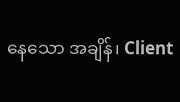နေသော အချိန်၊ Client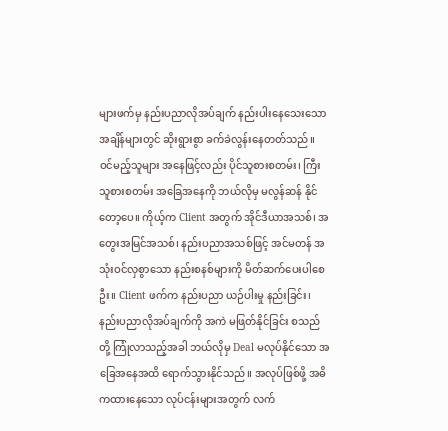များဖက်မှ နည်းပညာလိုအပ်ချက် နည်းပါးနေသေးသော အချိန်များတွင် ဆိုးရွားစွာ ခက်ခဲလွန်းနေတတ်သည်။ ဝင်မည့်သူများ အနေဖြင့်လည်း ပိုင်သူစားစတမ်း၊ ကြီးသူစားစတမ်း အခြေအနေကို ဘယ်လိုမှ မလွန်ဆန် နိုင်တော့ပေ။ ကိုယ့်က Client အတွက် အိုင်ဒီယာအသစ်၊ အတွေးအမြင်အသစ်၊ နည်းပညာအသစ်ဖြင့် အင်မတန် အသုံးဝင်လှစွာသော နည်းစနစ်များကို မိတ်ဆက်ပေးပါစေဦး။ Client ဖက်က နည်းပညာ ယဉ်ပါးမှု နည်းခြင်း၊ နည်းပညာလိုအပ်ချက်ကို အကဲ မဖြတ်နိုင်ခြင်း စသည်တို့ ကြုံလာသည့်အခါ ဘယ်လိုမှ Deal မလုပ်နိုင်သော အခြေအနေအထိ ရောက်သွားနိုင်သည်။ အလုပ်ဖြစ်ဖို့ အဓိကထားနေသော လုပ်ငန်းများအတွက် လက်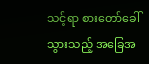သင့်ရာ စားတော်ခေါ်သွားသည့် အခြေအ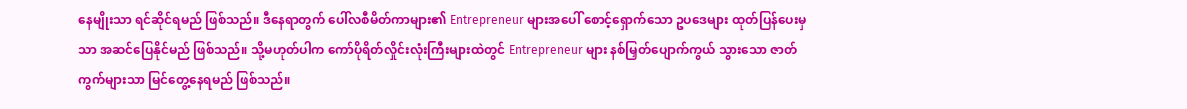နေမျိုးသာ ရင်ဆိုင်ရမည် ဖြစ်သည်။ ဒီနေရာတွက် ပေါ်လစီမိတ်ကာများ၏ Entrepreneur များအပေါ် စောင့်ရှောက်သော ဥပဒေများ ထုတ်ပြန်ပေးမှသာ အဆင်ပြေနိုင်မည် ဖြစ်သည်။ သို့မဟုတ်ပါက ကော်ပိုရိတ်လှိုင်းလုံးကြီးများထဲတွင် Entrepreneur များ နစ်မြှတ်ပျောက်ကွယ် သွားသော ဇာတ်ကွက်များသာ မြင်တွေ့နေရမည် ဖြစ်သည်။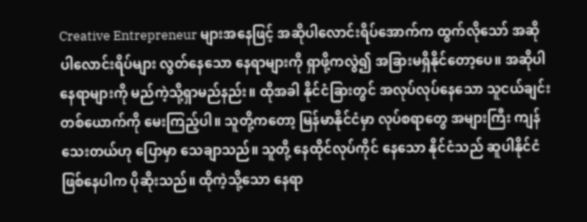Creative Entrepreneur များအနေဖြင့် အဆိုပါလောင်းရိပ်အောက်က ထွက်လိုသော် အဆိုပါလောင်းရိပ်များ လွတ်နေသော နေရာများကို ရှာဖို့ကလွဲ၍ အခြားမရှိနိုင်တော့ပေ။ အဆိုပါနေရာများကို မည်ကဲ့သို့ရှာမည်နည်း။ ထိုအခါ နိုင်ငံခြားတွင် အလုပ်လုပ်နေသော သူငယ်ချင်း တစ်ယောက်ကို မေးကြည့်ပါ။ သူတို့ကတော့ မြန်မာနိုင်ငံမှာ လုပ်စရာတွေ အများကြီး ကျန်သေးတယ်ဟု ပြောမှာ သေချာသည်။ သူတို့ နေထိုင်လုပ်ကိုင် နေသော နိုင်ငံသည် ဆူပါနိုင်ငံဖြစ်နေပါက ပိုဆိုးသည်။ ထိုကဲ့သို့သော နေရာ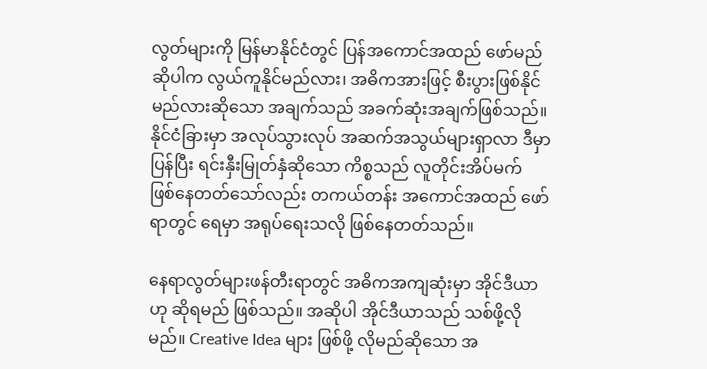လွတ်များကို မြန်မာနိုင်ငံတွင် ပြန်အကောင်အထည် ဖော်မည်ဆိုပါက လွယ်ကူနိုင်မည်လား၊ အဓိကအားဖြင့် စီးပွားဖြစ်နိုင်မည်လားဆိုသော အချက်သည် အခက်ဆုံးအချက်ဖြစ်သည်။ နိုင်ငံခြားမှာ အလုပ်သွားလုပ် အဆက်အသွယ်များရှာလာ ဒီမှာ ပြန်ပြီး ရင်းနှီးမြုတ်နှံဆိုသော ကိစ္စသည် လူတိုင်းအိပ်မက် ဖြစ်နေတတ်သော်လည်း တကယ်တန်း အကောင်အထည် ဖော်ရာတွင် ရေမှာ အရုပ်ရေးသလို ဖြစ်နေတတ်သည်။

နေရာလွတ်များဖန်တီးရာတွင် အဓိကအကျဆုံးမှာ အိုင်ဒီယာဟု ဆိုရမည် ဖြစ်သည်။ အဆိုပါ အိုင်ဒီယာသည် သစ်ဖို့လိုမည်။ Creative Idea များ ဖြစ်ဖို့ လိုမည်ဆိုသော အ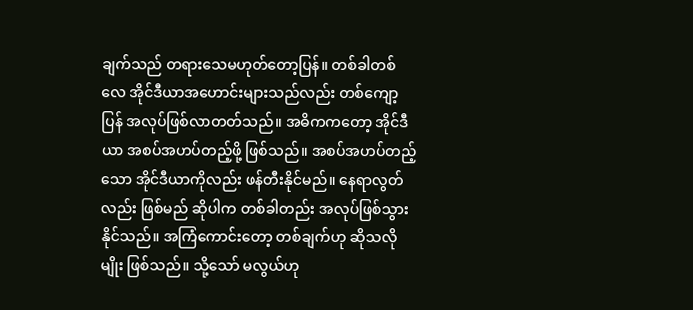ချက်သည် တရားသေမဟုတ်တော့ပြန်။ တစ်ခါတစ်လေ အိုင်ဒီယာအဟောင်းများသည်လည်း တစ်ကျော့ပြန် အလုပ်ဖြစ်လာတတ်သည်။ အဓိကကတော့ အိုင်ဒီယာ အစပ်အဟပ်တည့်ဖို့ ဖြစ်သည်။ အစပ်အဟပ်တည့်သော အိုင်ဒီယာကိုလည်း ဖန်တီးနိုင်မည်။ နေရာလွတ်လည်း ဖြစ်မည် ဆိုပါက တစ်ခါတည်း အလုပ်ဖြစ်သွားနိုင်သည်။ အကြံကောင်းတော့ တစ်ချက်ဟု ဆိုသလိုမျိုး ဖြစ်သည်။ သို့သော် မလွယ်ဟု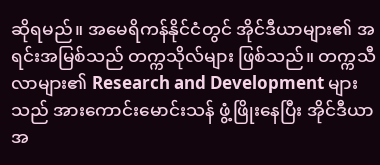ဆိုရမည်။ အမေရိကန်နိုင်ငံတွင် အိုင်ဒီယာများ၏ အရင်းအမြစ်သည် တက္ကသိုလ်များ ဖြစ်သည်။ တက္ကသီလာများ၏ Research and Development များသည် အားကောင်းမောင်းသန် ဖွံ့ဖြိုးနေပြီး အိုင်ဒီယာအ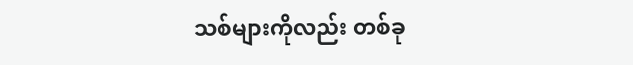သစ်များကိုလည်း တစ်ခု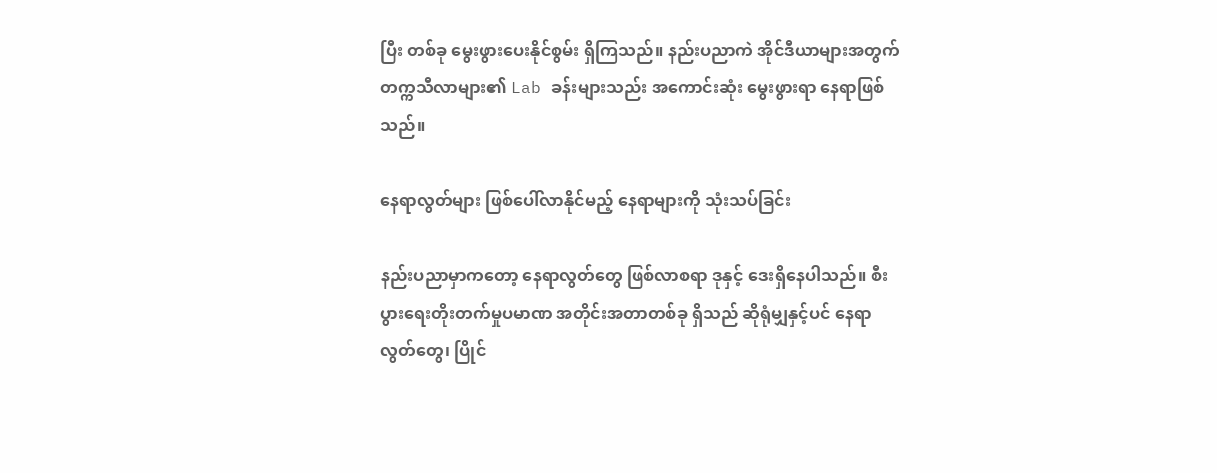ပြီး တစ်ခု မွေးဖွားပေးနိုင်စွမ်း ရှိကြသည်။ နည်းပညာကဲ အိုင်ဒီယာများအတွက် တက္ကသီလာများ၏ Lab ခန်းများသည်း အကောင်းဆုံး မွေးဖွားရာ နေရာဖြစ်သည်။

နေရာလွတ်များ ဖြစ်ပေါ်လာနိုင်မည့် နေရာများကို သုံးသပ်ခြင်း

နည်းပညာမှာကတော့ နေရာလွတ်တွေ ဖြစ်လာစရာ ဒုနှင့် ဒေးရှိနေပါသည်။ စီးပွားရေးတိုးတက်မှုပမာဏ အတိုင်းအတာတစ်ခု ရှိသည် ဆိုရုံမျှနှင့်ပင် နေရာလွတ်တွေ၊ ပြိုင်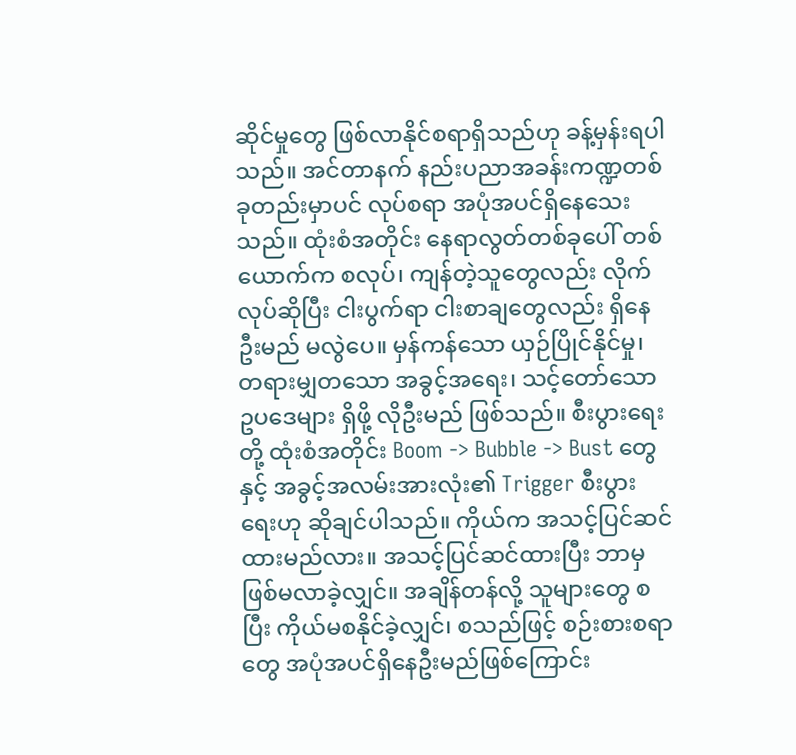ဆိုင်မှုတွေ ဖြစ်လာနိုင်စရာရှိသည်ဟု ခန့်မှန်းရပါသည်။ အင်တာနက် နည်းပညာအခန်းကဏ္ဍတစ်ခုတည်းမှာပင် လုပ်စရာ အပုံအပင်ရှိနေသေးသည်။ ထုံးစံအတိုင်း နေရာလွတ်တစ်ခုပေါ် တစ်ယောက်က စလုပ်၊ ကျန်တဲ့သူတွေလည်း လိုက်လုပ်ဆိုပြီး ငါးပွက်ရာ ငါးစာချတွေလည်း ရှိနေဦးမည် မလွဲပေ။ မှန်ကန်သော ယှဉ်ပြိုင်နိုင်မှု၊ တရားမျှတသော အခွင့်အရေး၊ သင့်တော်သော ဥပဒေများ ရှိဖို့ လိုဦးမည် ဖြစ်သည်။ စီးပွားရေးတို့ ထုံးစံအတိုင်း Boom -> Bubble -> Bust တွေနှင့် အခွင့်အလမ်းအားလုံး၏ Trigger စီးပွားရေးဟု ဆိုချင်ပါသည်။ ကိုယ်က အသင့်ပြင်ဆင်ထားမည်လား။ အသင့်ပြင်ဆင်ထားပြီး ဘာမှဖြစ်မလာခဲ့လျှင်။ အချိန်တန်လို့ သူများတွေ စပြီး ကိုယ်မစနိုင်ခဲ့လျှင်၊ စသည်ဖြင့် စဉ်းစားစရာတွေ အပုံအပင်ရှိနေဦးမည်ဖြစ်ကြောင်း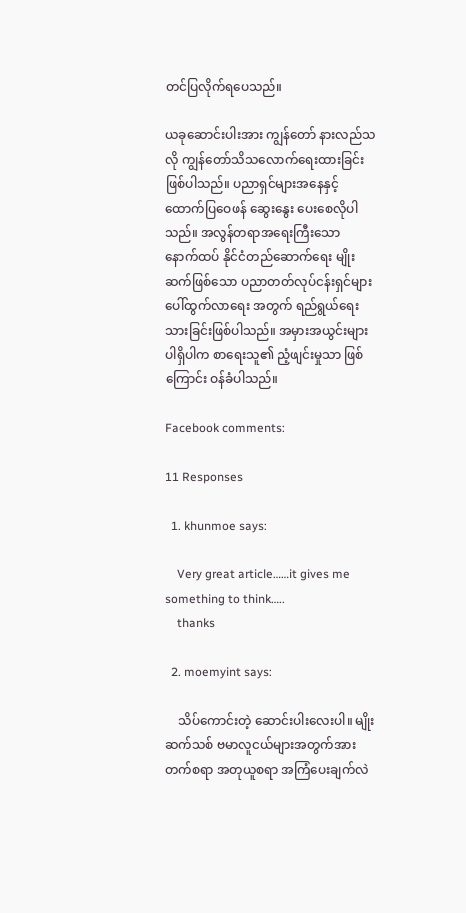တင်ပြလိုက်ရပေသည်။

ယခုဆောင်းပါးအား ကျွန်တော် နားလည်သလို ကျွန်တော်သိသလောက်ရေးထားခြင်း ဖြစ်ပါသည်။ ပညာရှင်များအနေနှင့် ထောက်ပြဝေဖန် ဆွေးနွေး ပေးစေလိုပါသည်။ အလွန်တရာအရေးကြီးသော နောက်ထပ် နိုင်ငံတည်ဆောက်ရေး မျိုးဆက်ဖြစ်သော ပညာတတ်လုပ်ငန်းရှင်များ ပေါ်ထွက်လာရေး အတွက် ရည်ရွယ်ရေးသားခြင်းဖြစ်ပါသည်။ အမှားအယွင်းများပါရှိပါက စာရေးသူ၏ ညံ့ဖျင်းမှုသာ ဖြစ်ကြောင်း ဝန်ခံပါသည်။

Facebook comments:

11 Responses

  1. khunmoe says:

    Very great article……it gives me something to think…..
    thanks

  2. moemyint says:

    သိပ်ကောင်းတဲ့ ဆောင်းပါးလေးပါ။ မျိုးဆက်သစ် ဗမာလူငယ်များအတွက်အားတက်စရာ အတုယူစရာ အကြံပေးချက်လဲ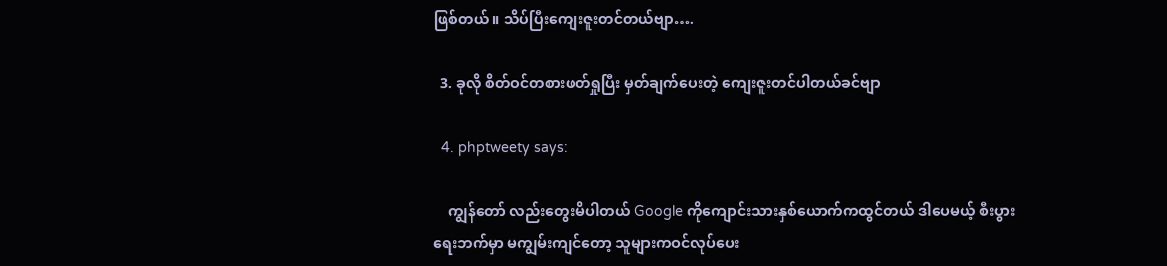ဖြစ်တယ်။ သိပ်ပြီးကျေးဇူးတင်တယ်ဗျာ….

  3. ခုလို စိတ်ဝင်တစားဖတ်ရှုပြီး မှတ်ချက်ပေးတဲ့ ကျေးဇူးတင်ပါတယ်ခင်ဗျာ

  4. phptweety says:

    ကျွန်တော် လည်းတွေးမိပါတယ် Google ကိုကျောင်းသားနှစ်ယောက်ကထွင်တယ် ဒါပေမယ့် စီးပွားရေးဘက်မှာ မကျွမ်းကျင်တော့ သူများကဝင်လုပ်ပေး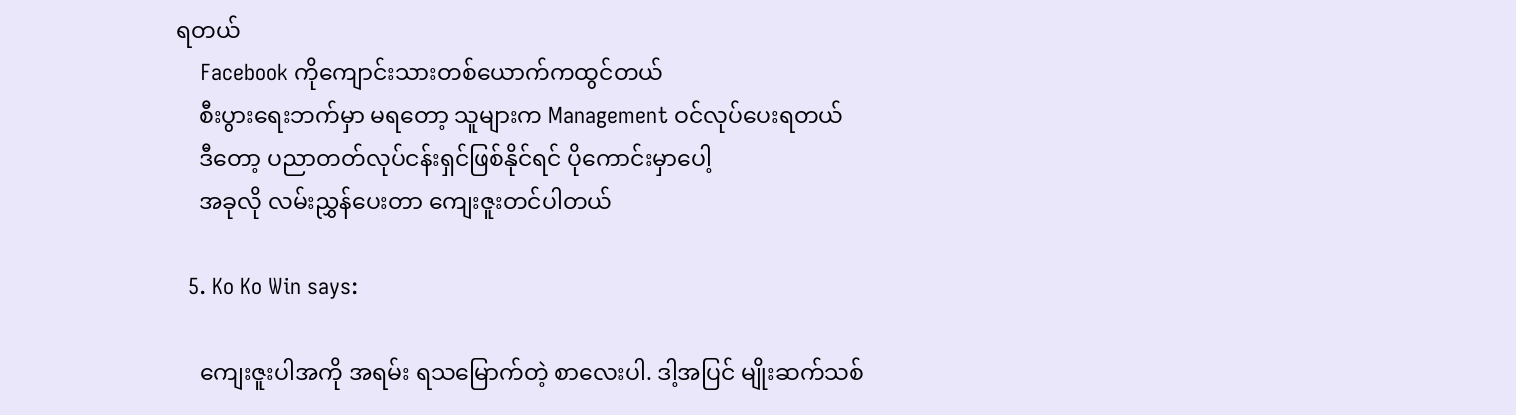ရတယ်
    Facebook ကိုကျောင်းသားတစ်ယောက်ကထွင်တယ်
    စီးပွားရေးဘက်မှာ မရတော့ သူများက Management ဝင်လုပ်ပေးရတယ်
    ဒီတော့ ပညာတတ်လုပ်ငန်းရှင်ဖြစ်နိုင်ရင် ပိုကောင်းမှာပေါ့
    အခုလို လမ်းညွှန်ပေးတာ ကျေးဇူးတင်ပါတယ်

  5. Ko Ko Win says:

    ကျေးဇူးပါအကို အရမ်း ရသမြောက်တဲ့ စာလေးပါ. ဒါ့အပြင် မျိုးဆက်သစ်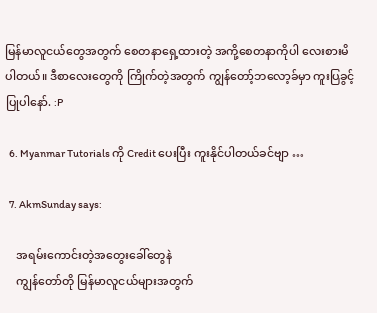မြန်မာလူငယ်တွေအတွက် စေတနာရှေ့ထားတဲ့ အကို့စေတနာကိုပါ လေးစားမိပါတယ်။ ဒီစာလေးတွေကို ကြိုက်တဲ့အတွက် ကျွန်တော့်ဘလော့ခ်မှာ ကူးပြခွင့်ပြုပါနော်. :P

  6. Myanmar Tutorials ကို Credit ပေးပြီး ကူးနိုင်ပါတယ်ခင်ဗျာ …

  7. AkmSunday says:

    အရမ်းကောင်းတဲ့အတွေးခေါ်တွေနဲ
    ကျွန်တော်တို မြန်မာလူငယ်များအတွက်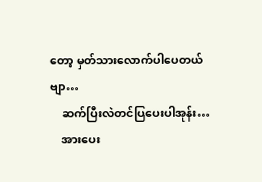တော့ မှတ်သားလောက်ပါပေတယ်ဗျာ…
    ဆက်ပြီးလဲတင်ပြပေးပါအုန်း…
    အားပေး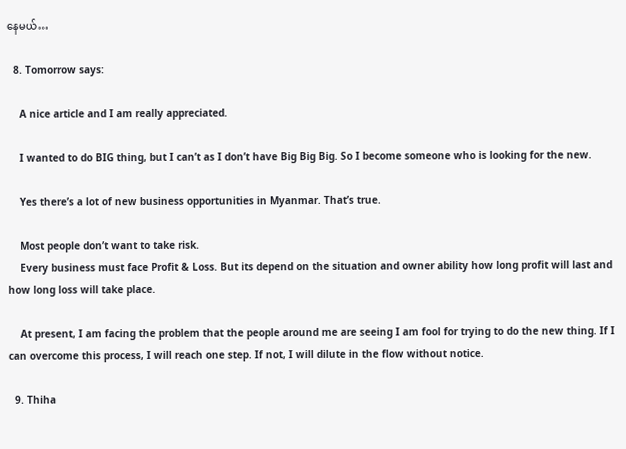နေမယ်…

  8. Tomorrow says:

    A nice article and I am really appreciated.

    I wanted to do BIG thing, but I can’t as I don’t have Big Big Big. So I become someone who is looking for the new.

    Yes there’s a lot of new business opportunities in Myanmar. That’s true.

    Most people don’t want to take risk.
    Every business must face Profit & Loss. But its depend on the situation and owner ability how long profit will last and how long loss will take place.

    At present, I am facing the problem that the people around me are seeing I am fool for trying to do the new thing. If I can overcome this process, I will reach one step. If not, I will dilute in the flow without notice.

  9. Thiha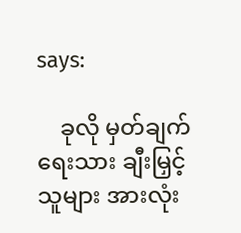says:

    ခုလို မှတ်ချက်ရေးသား ချီးမြှင့်သူများ အားလုံး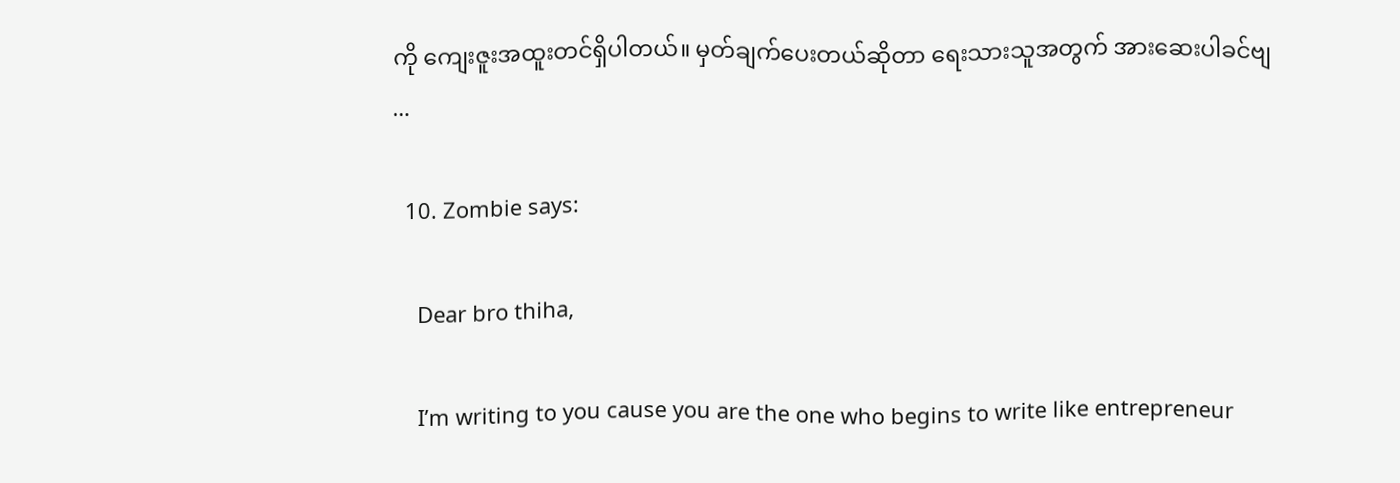ကို ကျေးဇူးအထူးတင်ရှိပါတယ်။ မှတ်ချက်ပေးတယ်ဆိုတာ ရေးသားသူအတွက် အားဆေးပါခင်ဗျ …

  10. Zombie says:

    Dear bro thiha,

    I’m writing to you cause you are the one who begins to write like entrepreneur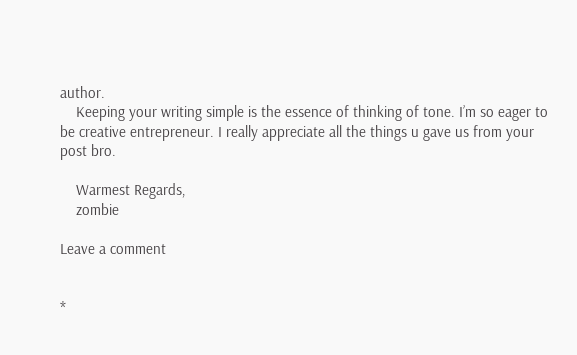author.
    Keeping your writing simple is the essence of thinking of tone. I’m so eager to be creative entrepreneur. I really appreciate all the things u gave us from your post bro.

    Warmest Regards,
    zombie

Leave a comment


*